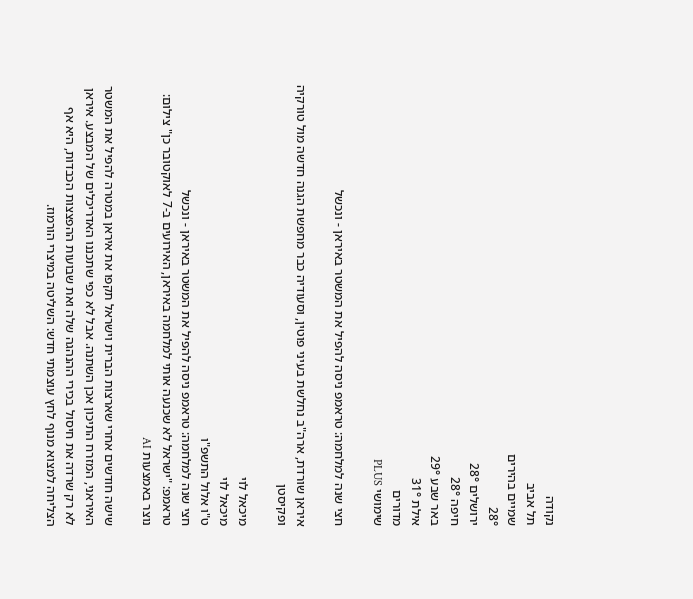נקודה
תל אביב
שמיים בהירים
28°
ירושלים 28°
חיפה 28°
באר שבע 29°
אילת 31°
מדורים
שימושי PLUS

חצי שנה למלחמה: טראמפ ניסה להפיל את המשטר באיראן - ונכשל

איראן שורדת, ארה"ב נחלשת בעיני פוטין, וסעודיה כבר מחפשת הגנה חדשה מול טורקיה ופקיסטן

מיכאל לוי
מיכאל לוי
ט"ו אלול התשפ"ו
חצי שנה למלחמה: טראמפ ניסה להפיל את המשטר באיראן - ונכשל
טראמפ: "ישראל לא שכנעה אותי למלחמה באיראן, האירועים ב-7 לאוקטובר כן" צילום: נוצר באמצעות AI

שישה חודשים אחרי שארצות הברית וישראל תקפו את איראן במטרה להפיל את המשטר האיראני, המזרח התיכון אכן השתנה. אבל לא כפי שתכננו האדריכלים של המבצע. איראן לא רק שרדה את חיסול בכירי ההנהגה שלה ואת שבועות ההפצצות הכבדות, היא אף הצליחה למצוא מנוף לחץ עוצמתי חדש: השליטה במיצרי הורמוז.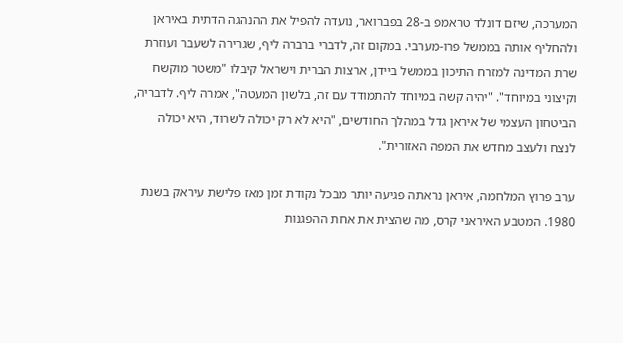המערכה, שיזם דונלד טראמפ ב-28 בפברואר, נועדה להפיל את ההנהגה הדתית באיראן ולהחליף אותה בממשל פרו-מערבי. במקום זה, לדברי ברברה ליף, שגרירה לשעבר ועוזרת שרת המדינה למזרח התיכון בממשל ביידן, ארצות הברית וישראל קיבלו "משטר מוקשח וקיצוני במיוחד". "יהיה קשה במיוחד להתמודד עם זה, בלשון המעטה", אמרה ליף. לדבריה, הביטחון העצמי של איראן גדל במהלך החודשים, "היא לא רק יכולה לשרוד, היא יכולה לנצח ולעצב מחדש את המפה האזורית".

ערב פרוץ המלחמה, איראן נראתה פגיעה יותר מבכל נקודת זמן מאז פלישת עיראק בשנת 1980. המטבע האיראני קרס, מה שהצית את אחת ההפגנות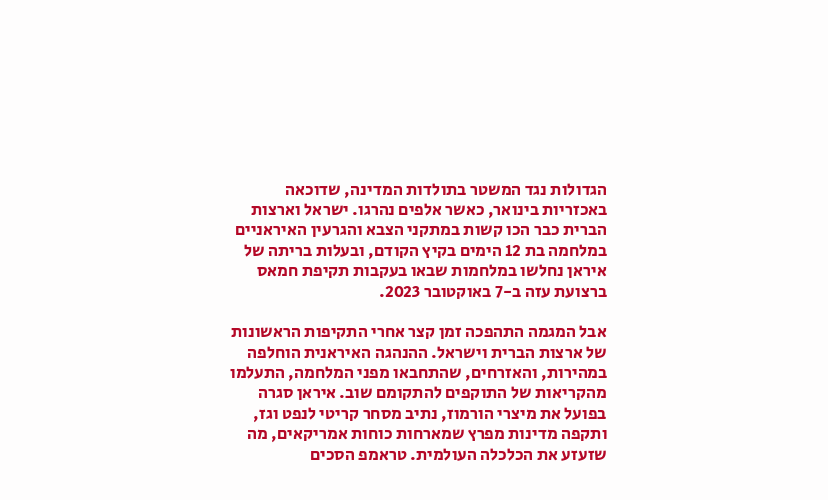הגדולות נגד המשטר בתולדות המדינה, שדוכאה באכזריות בינואר, כאשר אלפים נהרגו. ישראל וארצות הברית כבר הכו קשות במתקני הצבא והגרעין האיראניים במלחמה בת 12 הימים בקיץ הקודם, ובעלות בריתה של איראן נחלשו במלחמות שבאו בעקבות תקיפת חמאס ברצועת עזה ב-7 באוקטובר 2023.

אבל המגמה התהפכה זמן קצר אחרי התקיפות הראשונות של ארצות הברית וישראל. ההנהגה האיראנית הוחלפה במהירות, והאזרחים, שהתחבאו מפני המלחמה, התעלמו מהקריאות של התוקפים להתקומם שוב. איראן סגרה בפועל את מיצרי הורמוז, נתיב מסחר קריטי לנפט וגז, ותקפה מדינות מפרץ שמארחות כוחות אמריקאים, מה שזעזע את הכלכלה העולמית. טראמפ הסכים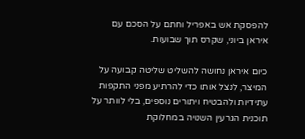להפסקת אש באפריל וחתם על הסכם עם איראן ביוני, שקרס תוך שבועות.

כיום איראן נחושה להשליט שליטה קבועה על המיצר, לנצל אותו כדי להרתיע מפני התקפות עתידיות ולהבטיח ויתורים נוספים, בלי לוותר על תוכנית הגרעין השנויה במחלוקת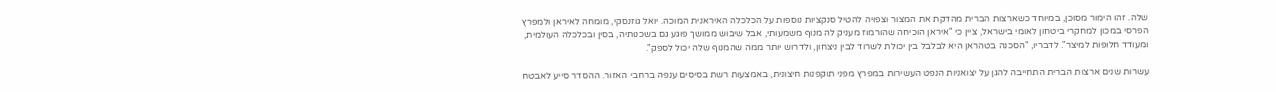שלה. זהו הימור מסוכן, במיוחד כשארצות הברית מהדקת את המצור וצפויה להטיל סנקציות נוספות על הכלכלה האיראנית המוכה. יואל גוזנסקי, מומחה לאיראן ולמפרץ הפרסי במכון למחקרי ביטחון לאומי בישראל, ציין כי "איראן הוכיחה שהורמוז מעניק לה מנוף משמעותי, אבל שיבוש ממושך פוגע גם בשכנותיה, בסין ובכלכלה העולמית, ומעודד חלופות למיצר". לדבריו, "הסכנה בטהראן היא לבלבל בין יכולת לשרוד לבין ניצחון, ולדרוש יותר ממה שהמנוף שלה יכול לספק".

עשרות שנים ארצות הברית התחייבה להגן על יצואניות הנפט העשירות במפרץ מפני תוקפנות חיצונית, באמצעות רשת בסיסים ענפה ברחבי האזור. ההסדר סייע לאבטח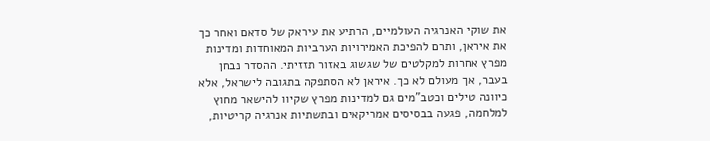את שוקי האנרגיה העולמיים, הרתיע את עיראק של סדאם ואחר כך את איראן, ותרם להפיכת האמירויות הערביות המאוחדות ומדינות מפרץ אחרות למקלטים של שגשוג באזור תזזיתי. ההסדר נבחן בעבר, אך מעולם לא כך. איראן לא הסתפקה בתגובה לישראל, אלא כיוונה טילים וכטב"מים גם למדינות מפרץ שקיוו להישאר מחוץ למלחמה, פגעה בבסיסים אמריקאים ובתשתיות אנרגיה קריטיות,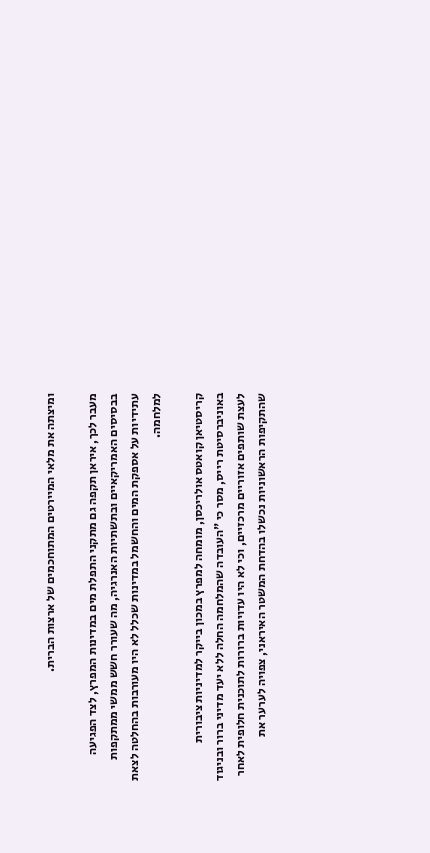ומיצתה את מלאי המיירטים המתוחכמים של ארצות הברית.

מעבר לכך, איראן תקפה גם מתקני התפלת מים במדינות המפרץ, לצד הפגיעה בבסיסים האמריקאיים ובתשתיות האנרגיה, מה שעורר חשש ממשי ממתקפות עתידיות על אספקת המים והחשמל במדינות שכלל לא היו מעורבות בהחלטה לצאת למלחמה.

קריסטיאן קואטס אולריכסן, מומחה למפרץ במכון בייקר למדיניות ציבורית באוניברסיטת רייס, מסר כי "העובדה שהמלחמה החלה ללא יעד מדיני ברור ובניגוד לעצת שותפים אזוריים מרכזיים, וכי לא היו עדויות ברורות לתוכנית חלופית לאחר שהתקיפות הראשוניות נכשלו בהדחת המשטר האיראני, צפויה לערער את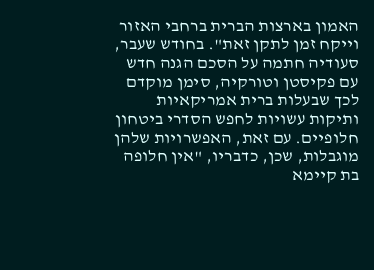האמון בארצות הברית ברחבי האזור וייקח זמן לתקן זאת". בחודש שעבר, סעודיה חתמה על הסכם הגנה חדש עם פקיסטן וטורקיה, סימן מוקדם לכך שבעלות ברית אמריקאיות ותיקות עשויות לחפש הסדרי ביטחון חלופיים. עם זאת, האפשרויות שלהן מוגבלות, שכן, כדבריו, "אין חלופה בת קיימא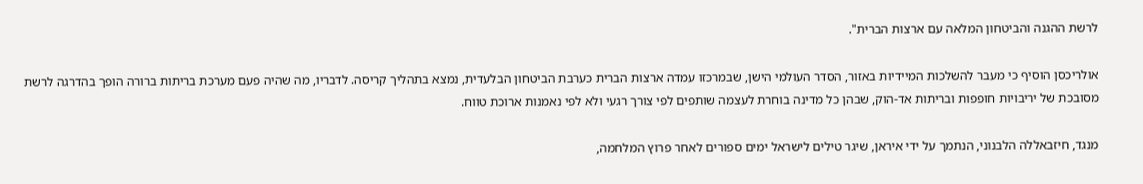לרשת ההגנה והביטחון המלאה עם ארצות הברית".

אולריכסן הוסיף כי מעבר להשלכות המיידיות באזור, הסדר העולמי הישן, שבמרכזו עמדה ארצות הברית כערבת הביטחון הבלעדית, נמצא בתהליך קריסה. לדבריו, מה שהיה פעם מערכת בריתות ברורה הופך בהדרגה לרשת מסובכת של יריבויות חופפות ובריתות אד-הוק, שבהן כל מדינה בוחרת לעצמה שותפים לפי צורך רגעי ולא לפי נאמנות ארוכת טווח.

מנגד, חיזבאללה הלבנוני, הנתמך על ידי איראן, שיגר טילים לישראל ימים ספורים לאחר פרוץ המלחמה,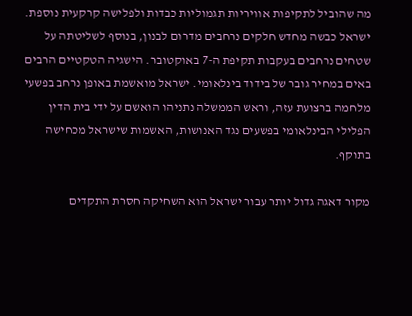מה שהוביל לתקיפות אוויריות תגמוליות כבדות ולפלישה קרקעית נוספת. ישראל כבשה מחדש חלקים נרחבים מדרום לבנון, בנוסף לשליטתה על שטחים נרחבים בעקבות תקיפת ה-7 באוקטובר. הישגיה הטקטיים הרבים באים במחיר גובר של בידוד בינלאומי. ישראל מואשמת באופן נרחב בפשעי מלחמה ברצועת עזה, וראש הממשלה נתניהו הואשם על ידי בית הדין הפלילי הבינלאומי בפשעים נגד האנושות, האשמות שישראל מכחישה בתוקף.

מקור דאגה גדול יותר עבור ישראל הוא השחיקה חסרת התקדים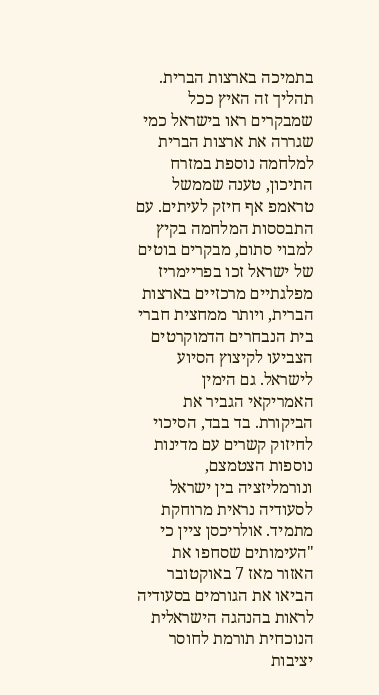בתמיכה בארצות הברית. תהליך זה האיץ ככל שמבקרים ראו בישראל כמי שגררה את ארצות הברית למלחמה נוספת במזרח התיכון, טענה שממשל טראמפ אף חיזק לעיתים. עם התבססות המלחמה בקיץ למבוי סתום, מבקרים בוטים של ישראל זכו בפריימריז מפלגתיים מרכזיים בארצות הברית, ויותר ממחצית חברי בית הנבחרים הדמוקרטים הצביעו לקיצוץ הסיוע לישראל. גם הימין האמריקאי הגביר את הביקורת. בד בבד, הסיכוי לחיזוק קשרים עם מדינות נוספות הצטמצם, ונורמליזציה בין ישראל לסעודיה נראית מרוחקת מתמיד. אולריכסן ציין כי "העימותים שסחפו את האזור מאז 7 באוקטובר הביאו את הגורמים בסעודיה לראות בהנהגה הישראלית הנוכחית תורמת לחוסר יציבות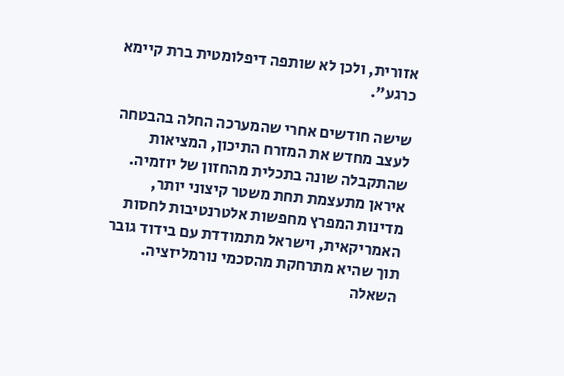אזורית, ולכן לא שותפה דיפלומטית ברת קיימא כרגע".

שישה חודשים אחרי שהמערכה החלה בהבטחה לעצב מחדש את המזרח התיכון, המציאות שהתקבלה שונה בתכלית מהחזון של יוזמיה. איראן מתעצמת תחת משטר קיצוני יותר, מדינות המפרץ מחפשות אלטרנטיבות לחסות האמריקאית, וישראל מתמודדת עם בידוד גובר תוך שהיא מתרחקת מהסכמי נורמליזציה. השאלה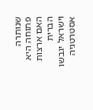שנותרה פתוחה היא האם ארצות הברית וישראל יגבשו אסטרטגיה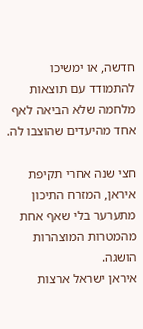חדשה, או ימשיכו להתמודד עם תוצאות מלחמה שלא הביאה לאף אחד מהיעדים שהוצבו לה.

חצי שנה אחרי תקיפת איראן, המזרח התיכון מתערער בלי שאף אחת מהמטרות המוצהרות הושגה.
איראן ישראל ארצות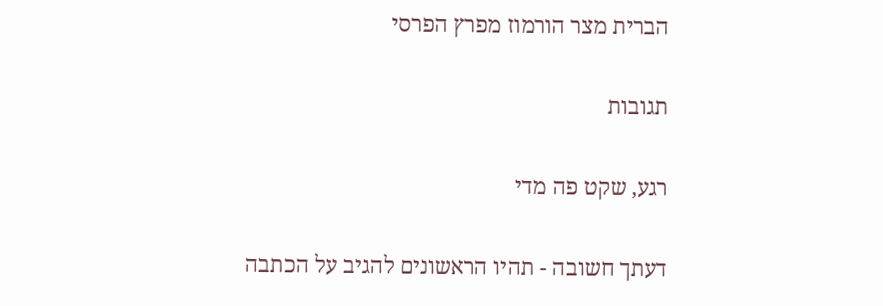הברית מצר הורמוז מפרץ הפרסי

תגובות

רגע, שקט פה מדי

דעתך חשובה - תהיו הראשונים להגיב על הכתבה